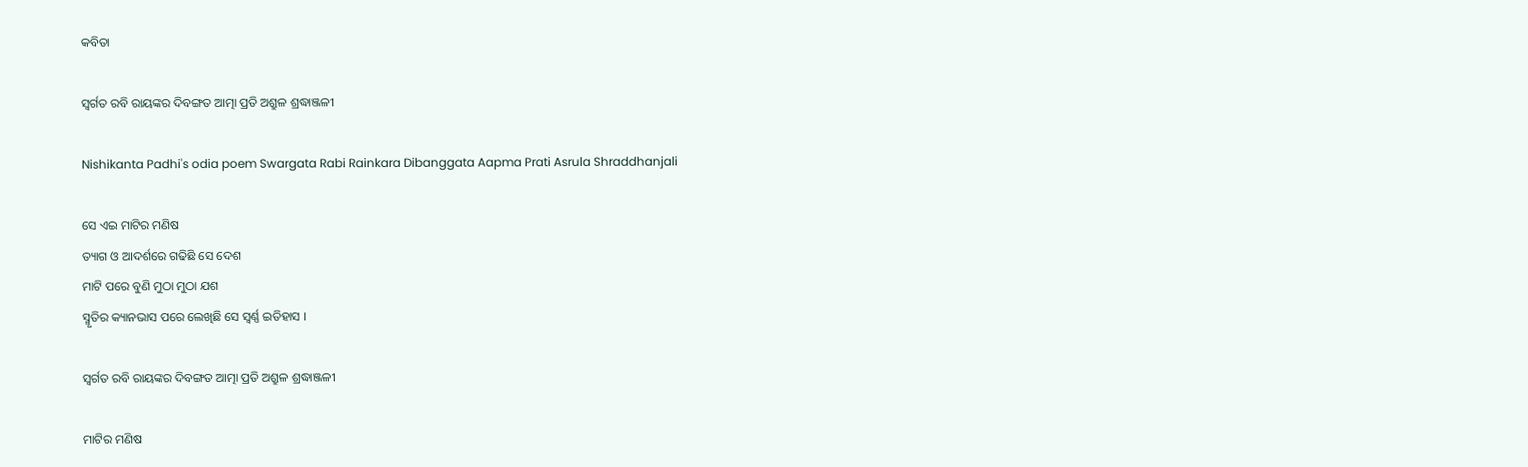କବିତା

ସ୍ୱର୍ଗତ ରବି ରାୟଙ୍କର ଦିବଙ୍ଗତ ଆତ୍ମା ପ୍ରତି ଅଶ୍ରୁଳ ଶ୍ରଦ୍ଧାଞ୍ଜଳୀ

Nishikanta Padhi's odia poem Swargata Rabi Rainkara Dibanggata Aapma Prati Asrula Shraddhanjali

ସେ ଏଇ ମାଟିର ମଣିଷ
ତ୍ୟାଗ ଓ ଆଦର୍ଶରେ ଗଢିଛି ସେ ଦେଶ
ମାଟି ପରେ ବୁଣି ମୁଠା ମୁଠା ଯଶ
ସ୍ମୃତିର କ୍ୟାନଭାସ ପରେ ଲେଖିଛି ସେ ସ୍ୱର୍ଣ୍ଣ ଇତିହାସ ।

ସ୍ୱର୍ଗତ ରବି ରାୟଙ୍କର ଦିବଙ୍ଗତ ଆତ୍ମା ପ୍ରତି ଅଶ୍ରୁଳ ଶ୍ରଦ୍ଧାଞ୍ଜଳୀ

ମାଟିର ମଣିଷ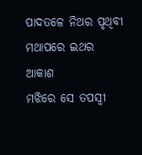ପାଦତଳେ ନିଥର ପୃଥିବୀ ମଥାପରେ ଇଥର ଆକାଶ
ମଝିରେ ସେ ତପସ୍ୱୀ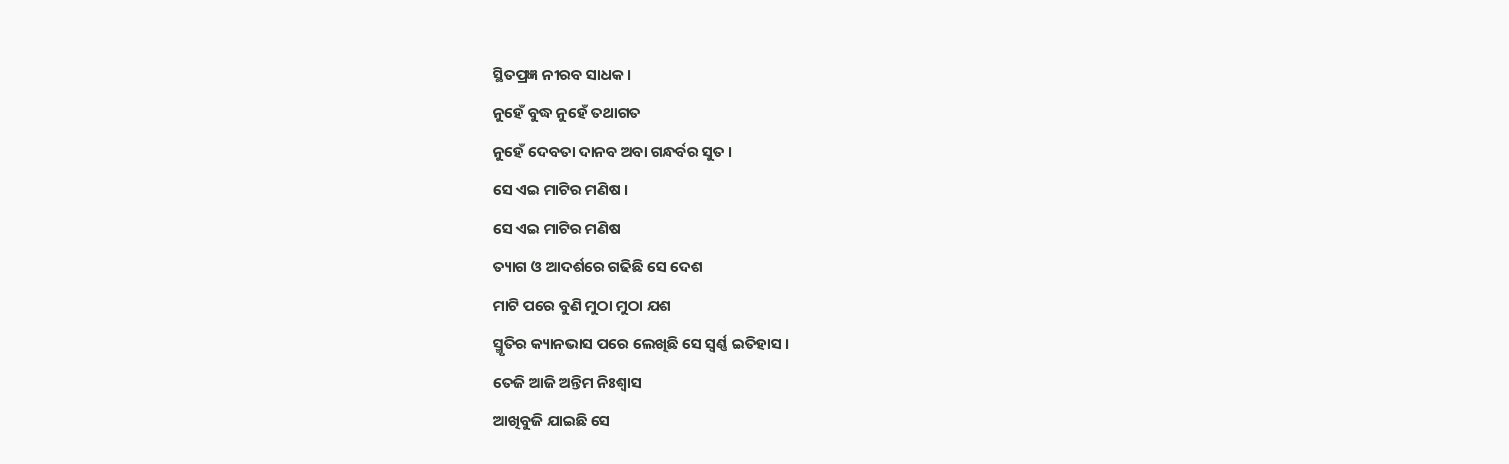ସ୍ଥିତପ୍ରଜ୍ଞ ନୀରବ ସାଧକ ।
ନୁହେଁ ବୁଦ୍ଧ ନୁହେଁ ତଥାଗତ
ନୁହେଁ ଦେବତା ଦାନବ ଅବା ଗନ୍ଧର୍ବର ସୁତ ।
ସେ ଏଇ ମାଟିର ମଣିଷ ।
ସେ ଏଇ ମାଟିର ମଣିଷ
ତ୍ୟାଗ ଓ ଆଦର୍ଶରେ ଗଢିଛି ସେ ଦେଶ
ମାଟି ପରେ ବୁଣି ମୁଠା ମୁଠା ଯଶ
ସ୍ମୃତିର କ୍ୟାନଭାସ ପରେ ଲେଖିଛି ସେ ସ୍ୱର୍ଣ୍ଣ ଇତିହାସ ।
ତେଜି ଆଜି ଅନ୍ତିମ ନିଃଶ୍ୱାସ
ଆଖିବୁଜି ଯାଇଛି ସେ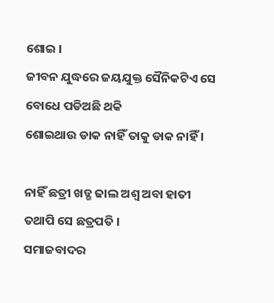ଶୋଇ ।
ଜୀବନ ଯୁଦ୍ଧରେ ଜୟଯୁକ୍ତ ସୈନିକଟିଏ ସେ
ବୋଧେ ପଡିଅଛି ଥକି
ଶୋଇଥାଉ ଡାକ ନାହିଁ ତାକୁ ଡାକ ନାହିଁ ।

ନାହିଁ ଛତ୍ରୀ ଖଡ୍ଗ ଢାଲ ଅଶ୍ୱ ଅବା ହାତୀ
ତଥାପି ସେ ଛତ୍ରପତି ।
ସମାଜବାଦର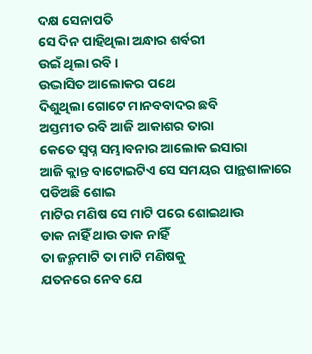ଦକ୍ଷ ସେନାପତି
ସେ ଦିନ ପାହିଥିଲା ଅନ୍ଧାର ଶର୍ବରୀ
ଉଇଁ ଥିଲା ରବି ।
ଉଦ୍ଭାସିତ ଆଲୋକର ପଥେ
ଦିଶୁଥିଲା ଗୋଟେ ମାନବବାଦର ଛବି
ଅସ୍ତମୀତ ରବି ଆଜି ଆକାଶର ତାରା
କେତେ ସ୍ୱପ୍ନ ସମ୍ଭାବନାର ଆଲୋକ ଇସାରା
ଆଜି କ୍ଲାନ୍ତ ବାଟୋଇଟିଏ ସେ ସମୟର ପାନ୍ଥଶାଳାରେ
ପଡିଅଛି ଶୋଇ
ମାଟିର ମଣିଷ ସେ ମାଟି ପରେ ଶୋଇଥାଉ
ଡାକ ନାହିଁ ଥାଉ ଡାକ ନାହିଁ
ତା ଜନ୍ମମାଟି ତା ମାଟି ମଣିଷକୁ
ଯତନରେ ନେବ ଯେ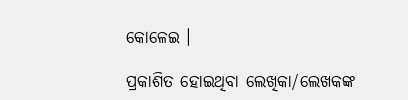କୋଳେଇ ।

ପ୍ରକାଶିତ ହୋଇଥିବା ଲେଖିକା/ଲେଖକଙ୍କ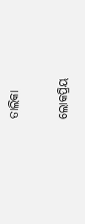ତାଲିକା

ଲୋକପ୍ରିୟ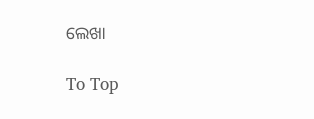ଲେଖା

To Top